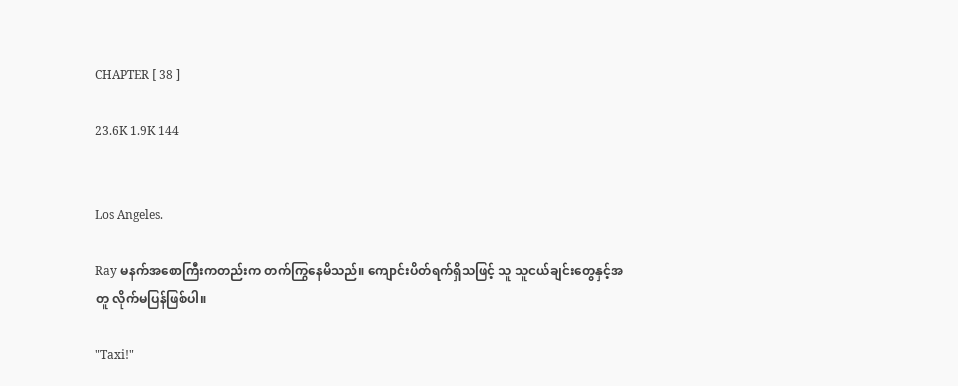CHAPTER [ 38 ]

23.6K 1.9K 144


Los Angeles.

Ray မနက်အစောကြီးကတည်းက တက်ကြွနေမိသည်။ ကျောင်းပိတ်ရက်ရှိသဖြင့် သူ သူငယ်ချင်းတွေနှင့်အတူ လိုက်မပြန်ဖြစ်ပါ။

"Taxi!"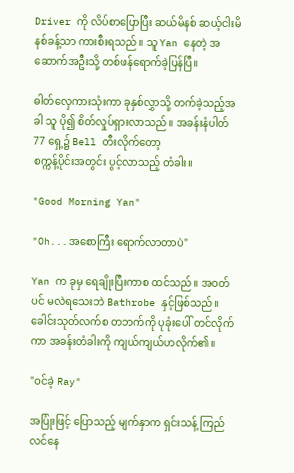Driver ကို လိပ်စာပြောပြီး ဆယ်မိနစ် ဆယ့်ငါးမိနစ်ခန့်သာ ကားစီးရသည်။ သူ Yan နေတဲ့ အဆောက်အဦးသို့ တစ်ဖန်ရောက်ခဲ့ပြန်ပြီ။

ဓါတ်လှေကားသုံးကာ ခုနှစ်လွှာသို့ တက်ခဲ့သည့်အခါ သူ ပို၍ စိတ်လှုပ်ရှားလာသည်။ အခန်းနံပါတ် 77 ရှေ့၌ Bell တီးလိုက်တော့
စက္ကန့်ပိုင်းအတွင်း ပွင့်လာသည့် တံခါး။

"Good Morning Yan"

"Oh...အစောကြီး ရောက်လာတာပဲ"

Yan က ခုမှ ရေချိုးပြီးကာစ ထင်သည်။ အဝတ်ပင် မလဲရသေးဘဲ Bathrobe နှင့်ဖြစ်သည်။ ခေါင်းသုတ်လက်စ တဘက်ကို ပုခုံးပေါ် တင်လိုက်ကာ အခန်းတံခါးကို ကျယ်ကျယ်ဟလိုက်၏။

"ဝင်ခဲ့ Ray"

အပြုံးဖြင့် ပြောသည့် မျက်နှာက ရှင်းသန့် ကြည်လင်နေ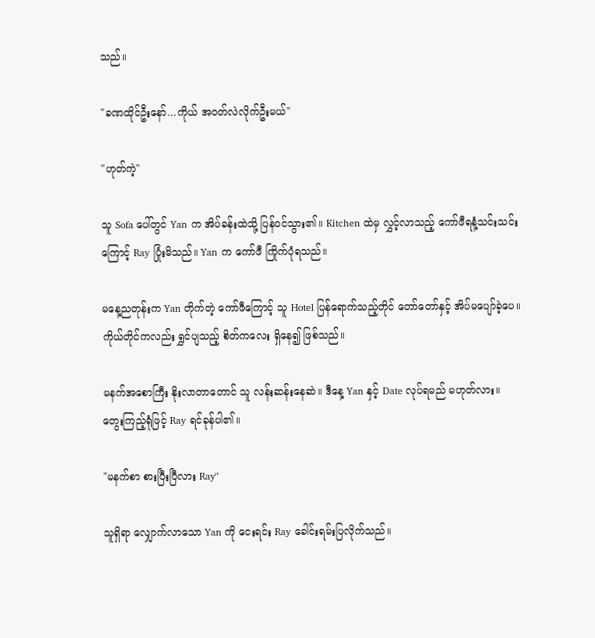သည်။

"ခဏထိုင်ဦးနော်...ကိုယ် အဝတ်လဲလိုက်ဦးမယ်"

"ဟုတ်ကဲ့"

သူ Sofa ပေါ်တွင် Yan က အိပ်ခန်းထဲသို့ ပြန်ဝင်သွား၏။ Kitchen ထဲမှ လွှင့်လာသည့် ကော်ဖီရနံ့သင်းသင်းကြောင့် Ray ပြုံးမိသည်။ Yan က ကော်ဖီ ကြိုက်ပုံရသည်။

မနေ့ညတုန်းက Yan တိုက်တဲ့ ကော်ဖီကြောင့် သူ Hotel ပြန်ရောက်သည့်တိုင် တော်တော်နှင့် အိပ်မပျော်ခဲ့ပေ။ ကိုယ်တိုင်ကလည်း ရွှင်ပျသည့် စိတ်ကလေး ရှိနေ၍ ဖြစ်သည်။

မနက်အစောကြီး နိုးလာတာတောင် သူ လန်းဆန်းနေဆဲ။ ဒီနေ့ Yan နှင့် Date လုပ်ရမည် မဟုတ်လား။ တွေးကြည့်ရုံဖြင့် Ray ရင်ခုန်ပါ၏။

"မနက်စာ စားပြီးပြီလား Ray"

သူရှိရာ လျှောက်လာသော Yan ကို ငေးရင်း Ray ခေါင်းရမ်းပြလိုက်သည်။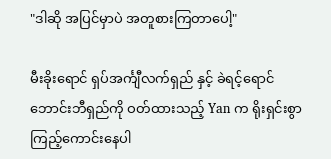"ဒါဆို အပြင်မှာပဲ အတူစားကြတာပေါ့"

မီးခိုးရောင် ရှပ်အင်္ကျီလက်ရှည် နှင့် ခဲရင့်ရောင် ဘောင်းဘီရှည်ကို ဝတ်ထားသည့် Yan က ရိုးရှင်းစွာ ကြည့်ကောင်းနေပါ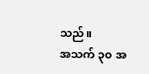သည်။
အသက် ၃၀ အ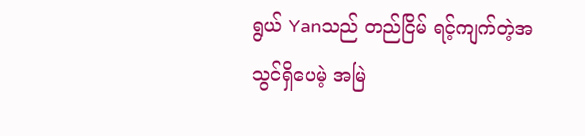ရွယ် Yanသည် တည်ငြိမ် ရင့်ကျက်တဲ့အသွင်ရှိပေမဲ့ အမြဲ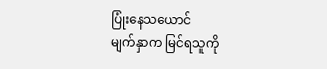ပြုံးနေသယောင်
မျက်နှာက မြင်ရသူကို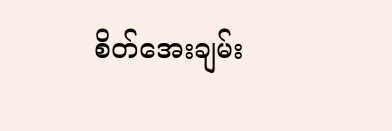စိတ်အေးချမ်း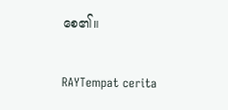စေ၏။

RAYTempat cerita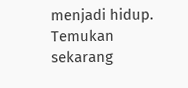menjadi hidup. Temukan sekarang